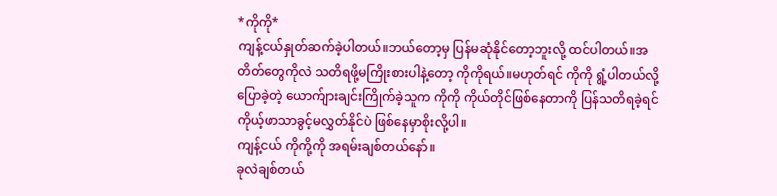*ကိုကို*
ကျန့်ငယ်နှုတ်ဆက်ခဲ့ပါတယ်။ဘယ်တော့မှ ပြန်မဆုံနိုင်တော့ဘူးလို့ ထင်ပါတယ်။အတိတ်တွေကိုလဲ သတိရဖို့မကြိုးစားပါနဲ့တော့ ကိုကိုရယ်။မဟုတ်ရင် ကိုကို ရွံ့ပါတယ်လို့ပြောခဲ့တဲ့ ယောက်ျားချင်းကြိုက်ခဲ့သူက ကိုကို ကိုယ်တိုင်ဖြစ်နေတာကို ပြန်သတိရခဲ့ရင် ကိုယ့်ဖာသာခွင့်မလွှတ်နိုင်ပဲ ဖြစ်နေမှာစိုးလို့ပါ။
ကျန့်ငယ် ကိုကို့ကို အရမ်းချစ်တယ်နော်။
ခုလဲချစ်တယ်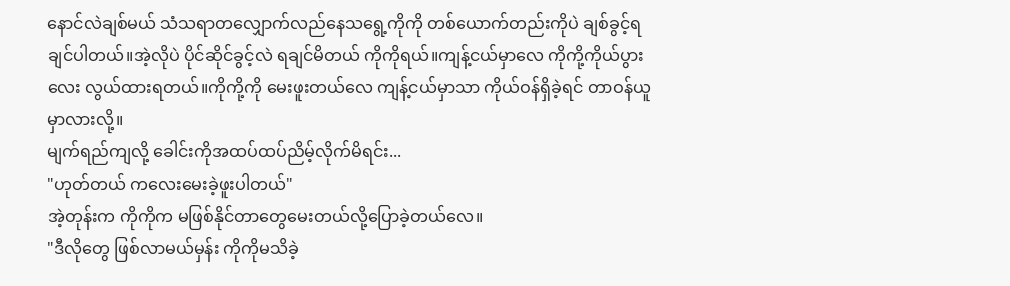နောင်လဲချစ်မယ် သံသရာတလျှောက်လည်နေသရွေ့ကိုကို တစ်ယောက်တည်းကိုပဲ ချစ်ခွင့်ရချင်ပါတယ်။အဲ့လိုပဲ ပိုင်ဆိုင်ခွင့်လဲ ရချင်မိတယ် ကိုကိုရယ်။ကျန့်ငယ်မှာလေ ကိုကို့ကိုယ်ပွားလေး လွယ်ထားရတယ်။ကိုကို့ကို မေးဖူးတယ်လေ ကျန့်ငယ်မှာသာ ကိုယ်ဝန်ရှိခဲ့ရင် တာဝန်ယူမှာလားလို့။
မျက်ရည်ကျလို့ ခေါင်းကိုအထပ်ထပ်ညိမ့်လိုက်မိရင်း...
"ဟုတ်တယ် ကလေးမေးခဲ့ဖူးပါတယ်"
အဲ့တုန်းက ကိုကိုက မဖြစ်နိုင်တာတွေမေးတယ်လို့ပြောခဲ့တယ်လေ။
"ဒီလိုတွေ ဖြစ်လာမယ်မှန်း ကိုကိုမသိခဲ့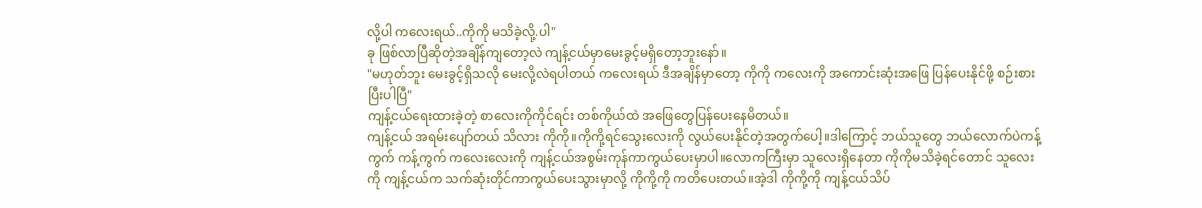လို့ပါ ကလေးရယ်..ကိုကို မသိခဲ့လို့.ပါ"
ခု ဖြစ်လာပြီဆိုတဲ့အချိန်ကျတော့လဲ ကျန့်ငယ်မှာမေးခွင့်မရှိတော့ဘူးနော်။
"မဟုတ်ဘူး မေးခွင့်ရှိသလို မေးလို့လဲရပါတယ် ကလေးရယ် ဒီအချိန်မှာတော့ ကိုကို ကလေးကို အကောင်းဆုံးအဖြေ ပြန်ပေးနိုင်ဖို့ စဉ်းစားပြီးပါပြီ"
ကျန့်ငယ်ရေးထားခဲ့တဲ့ စာလေးကိုကိုင်ရင်း တစ်ကိုယ်ထဲ အဖြေတွေပြန်ပေးနေမိတယ်။
ကျန့်ငယ် အရမ်းပျော်တယ် သိလား ကိုကို။ကိုကို့ရင်သွေးလေးကို လွယ်ပေးနိုင်တဲ့အတွက်ပေါ့။ဒါကြောင့် ဘယ်သူတွေ ဘယ်လောက်ပဲကန့်ကွက် ကန့်ကွက် ကလေးလေးကို ကျန့်ငယ်အစွမ်းကုန်ကာကွယ်ပေးမှာပါ။လောကကြီးမှာ သူလေးရှိနေတာ ကိုကိုမသိခဲ့ရင်တောင် သူလေးကို ကျန့်ငယ်က သက်ဆုံးတိုင်ကာကွယ်ပေးသွားမှာလို့ ကိုကို့ကို ကတိပေးတယ်။အဲ့ဒါ ကိုကို့ကို ကျန့်ငယ်သိပ်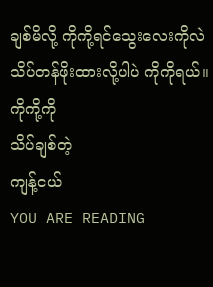ချစ်မိလို့ ကိုကို့ရင်သွေးလေးကိုလဲ သိပ်တန်ဖိုးထားလို့ပါပဲ ကိုကိုရယ်။
ကိုကို့ကို
သိပ်ချစ်တဲ့
ကျန့်ငယ်
YOU ARE READING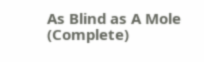As Blind as A Mole (Complete)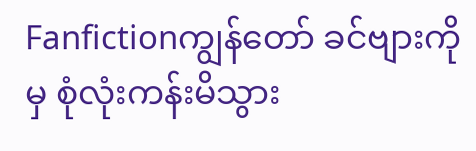Fanfictionကျွန်တော် ခင်ဗျားကိုမှ စုံလုံးကန်းမိသွား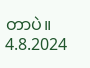တာပဲ။ 4.8.2024